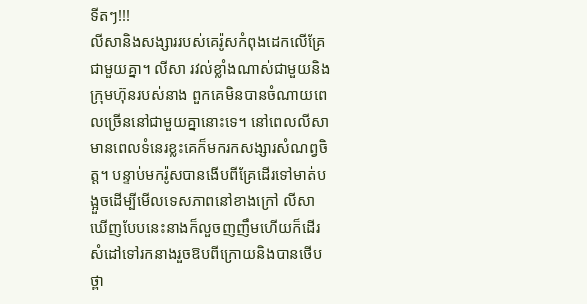ទីតៗ!!!
លីសានិងសង្សាររបស់គេរ៉ូសកំពុងដេកលើគ្រែជាមួយគ្នា។ លីសា រវល់ខ្លាំងណាស់ជាមួយនិងក្រុមហ៊ុនរបស់នាង ពួកគេមិនបានចំណាយពេលច្រើននៅជាមួយគ្នានោះទេ។ នៅពេលលីសាមានពេលទំនេរខ្លះគេក៏មករកសង្សារសំណព្វចិត្ត។ បន្ទាប់មករ៉ូសបានងើបពីគ្រែដើរទៅមាត់បង្អួចដើម្បីមើលទេសភាពនៅខាងក្រៅ លីសាឃើញបែបនេះនាងក៏លួចញញឹមហើយក៏ដើរសំដៅទៅរកនាងរួចឱបពីក្រោយនិងបានថើបថ្ពា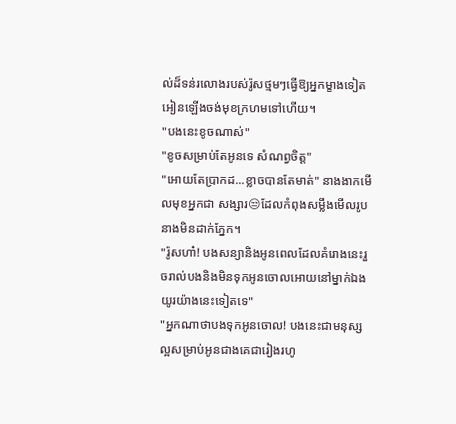ល់ដ៏ទន់រលោងរបស់រ៉ូសថ្មមៗធ្វើឱ្យអ្នកម្ខាងទៀតអៀនឡើងចង់មុខក្រហមទៅហើយ។
"បងនេះខូចណាស់"
"ខូចសម្រាប់តែអូនទេ សំណព្វចិត្ត"
"អោយតែប្រាកដ...ខ្លាចបានតែមាត់" នាងងាកមើលមុខអ្នកជា សង្សារ😒ដែលកំពុងសម្លឹងមើលរូបនាងមិនដាក់ភ្នែក។
"រ៉ូសហា៎! បងសន្យានិងអូនពេលដែលគំរោងនេះរួចរាល់បងនិងមិនទុកអូនចោលអោយនៅម្នាក់ឯងយូរយ៉ាងនេះទៀតទេ"
"អ្នកណាថាបងទុកអូនចោល! បងនេះជាមនុស្សល្អសម្រាប់អូនជាងគេជារៀងរហូ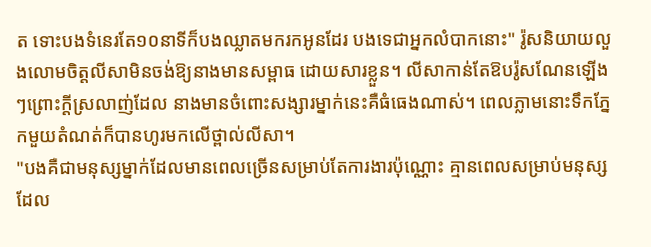ត ទោះបងទំនេរតែ១០នាទីក៏បងឈ្លាតមករកអូនដែរ បងទេជាអ្នកលំបាកនោះ" រ៉ូសនិយាយលួងលោមចិត្តលីសាមិនចង់ឱ្យនាងមានសម្ពាធ ដោយសារខ្លួន។ លីសាកាន់តែឱបរ៉ូសណែនឡើងៗព្រោះក្ដីស្រលាញ់ដែល នាងមានចំពោះសង្សារម្នាក់នេះគឺធំធេងណាស់។ ពេលភ្លាមនោះទឹកភ្នែកមួយតំណត់ក៏បានហូរមកលើថ្ពាល់លីសា។
"បងគឺជាមនុស្សម្នាក់ដែលមានពេលច្រើនសម្រាប់តែការងារប៉ុណ្ណោះ គ្មានពេលសម្រាប់មនុស្សដែល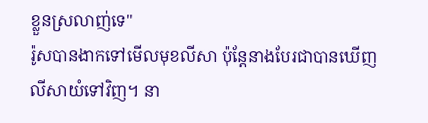ខ្លួនស្រលាញ់ទេ"
រ៉ូសបានងាកទៅមើលមុខលីសា ប៉ុន្តែនាងបែរជាបានឃើញលីសាយំទៅវិញ។ នា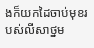ងក៏យកដៃចាប់មុខរបស់លីសាថ្នម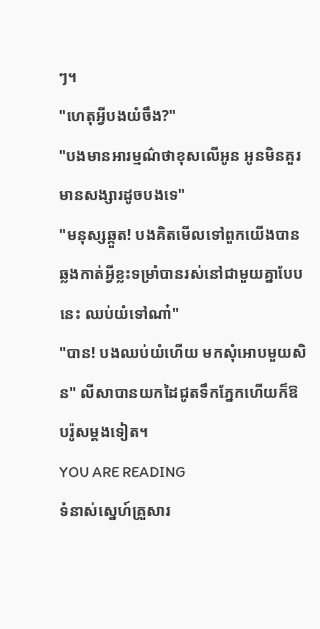ៗ។
"ហេតុអ្វីបងយំចឹង?"
"បងមានអារម្មណ៌ថាខុសលើអូន អូនមិនគួរមានសង្សារដូចបងទេ"
"មនុស្សឆ្កួត! បងគិតមើលទៅពួកយើងបានឆ្លងកាត់អ្វីខ្លះទម្រាំបានរស់នៅជាមួយគ្នាបែបនេះ ឈប់យំទៅណា៎"
"បាន! បងឈប់យំហើយ មកសុំអោបមួយសិន" លីសាបានយកដៃជូតទឹកភ្នែកហើយក៏ឱបរ៉ូសម្ដងទៀត។
YOU ARE READING
ទំនាស់ស្នេហ៍គ្រួសារ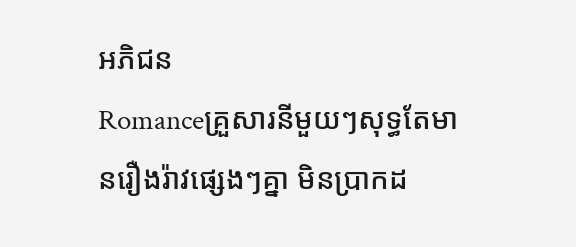អភិជន
Romanceគ្រួសារនីមួយៗសុទ្ធតែមានរឿងរ៉ាវផ្សេងៗគ្នា មិនប្រាកដ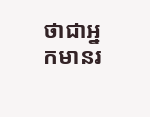ថាជាអ្នកមានរ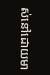ស់នៅដោយមា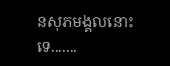នសុភមង្គលនោះទេ.......